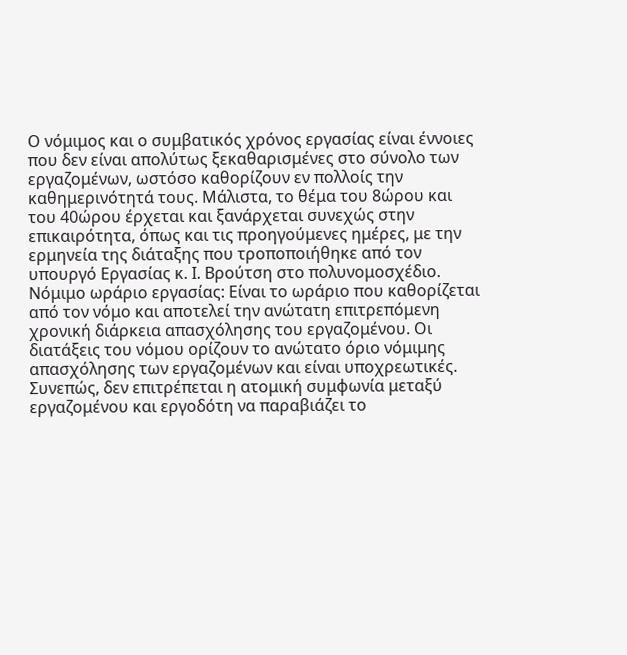Ο νόμιμος και ο συμβατικός χρόνος εργασίας είναι έννοιες που δεν είναι απολύτως ξεκαθαρισμένες στο σύνολο των εργαζομένων, ωστόσο καθορίζουν εν πολλοίς την καθημερινότητά τους. Μάλιστα, το θέμα του 8ώρου και του 40ώρου έρχεται και ξανάρχεται συνεχώς στην επικαιρότητα, όπως και τις προηγούμενες ημέρες, με την ερμηνεία της διάταξης που τροποποιήθηκε από τον υπουργό Εργασίας κ. Ι. Βρούτση στο πολυνομοσχέδιο.
Νόμιμο ωράριο εργασίας: Είναι το ωράριο που καθορίζεται από τον νόμο και αποτελεί την ανώτατη επιτρεπόμενη χρονική διάρκεια απασχόλησης του εργαζομένου. Οι διατάξεις του νόμου ορίζουν το ανώτατο όριο νόμιμης απασχόλησης των εργαζομένων και είναι υποχρεωτικές. Συνεπώς, δεν επιτρέπεται η ατομική συμφωνία μεταξύ εργαζομένου και εργοδότη να παραβιάζει το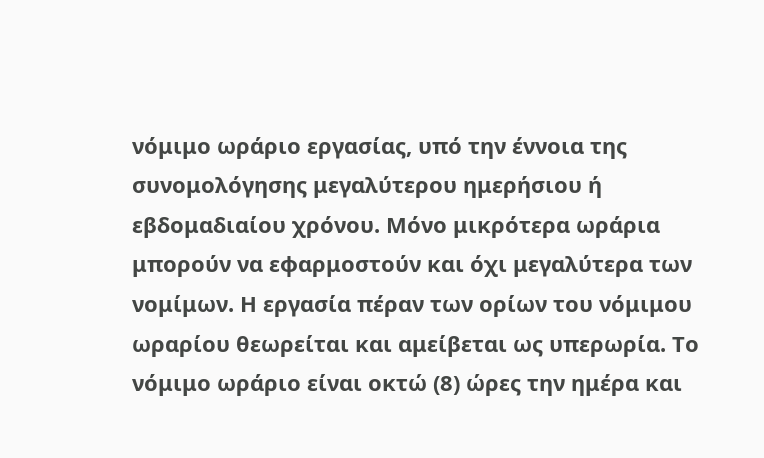νόμιμο ωράριο εργασίας, υπό την έννοια της συνομολόγησης μεγαλύτερου ημερήσιου ή εβδομαδιαίου χρόνου. Μόνο μικρότερα ωράρια μπορούν να εφαρμοστούν και όχι μεγαλύτερα των νομίμων. Η εργασία πέραν των ορίων του νόμιμου ωραρίου θεωρείται και αμείβεται ως υπερωρία. Το νόμιμο ωράριο είναι οκτώ (8) ώρες την ημέρα και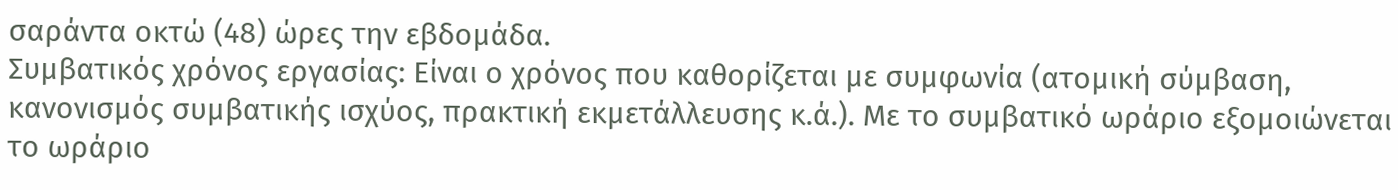σαράντα οκτώ (48) ώρες την εβδομάδα.
Συμβατικός χρόνος εργασίας: Είναι ο χρόνος που καθορίζεται με συμφωνία (ατομική σύμβαση, κανονισμός συμβατικής ισχύος, πρακτική εκμετάλλευσης κ.ά.). Με το συμβατικό ωράριο εξομοιώνεται το ωράριο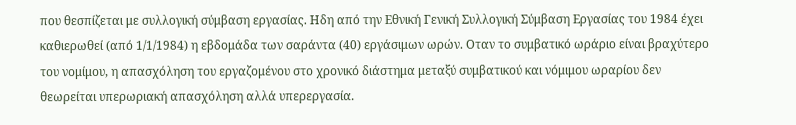που θεσπίζεται με συλλογική σύμβαση εργασίας. Ηδη από την Εθνική Γενική Συλλογική Σύμβαση Εργασίας του 1984 έχει καθιερωθεί (από 1/1/1984) η εβδομάδα των σαράντα (40) εργάσιμων ωρών. Οταν το συμβατικό ωράριο είναι βραχύτερο του νομίμου, η απασχόληση του εργαζομένου στο χρονικό διάστημα μεταξύ συμβατικού και νόμιμου ωραρίου δεν θεωρείται υπερωριακή απασχόληση αλλά υπερεργασία.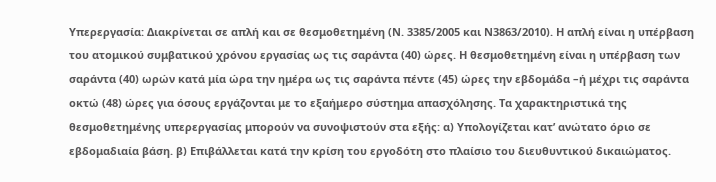Υπερεργασία: Διακρίνεται σε απλή και σε θεσμοθετημένη (Ν. 3385/2005 και Ν3863/2010). Η απλή είναι η υπέρβαση του ατομικού συμβατικού χρόνου εργασίας ως τις σαράντα (40) ώρες. Η θεσμοθετημένη είναι η υπέρβαση των σαράντα (40) ωρών κατά μία ώρα την ημέρα ως τις σαράντα πέντε (45) ώρες την εβδομάδα –ή μέχρι τις σαράντα οκτώ (48) ώρες για όσους εργάζονται με το εξαήμερο σύστημα απασχόλησης. Τα χαρακτηριστικά της θεσμοθετημένης υπερεργασίας μπορούν να συνοψιστούν στα εξής: α) Υπολογίζεται κατ’ ανώτατο όριο σε εβδομαδιαία βάση. β) Επιβάλλεται κατά την κρίση του εργοδότη στο πλαίσιο του διευθυντικού δικαιώματος.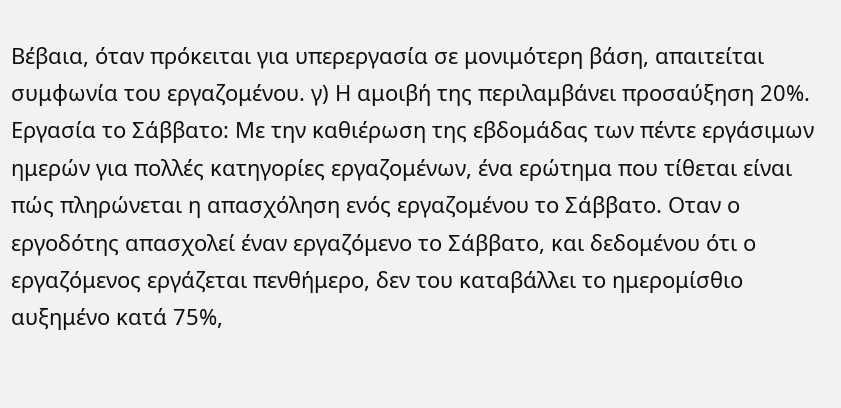Βέβαια, όταν πρόκειται για υπερεργασία σε μονιμότερη βάση, απαιτείται συμφωνία του εργαζομένου. γ) Η αμοιβή της περιλαμβάνει προσαύξηση 20%.
Εργασία το Σάββατο: Με την καθιέρωση της εβδομάδας των πέντε εργάσιμων ημερών για πολλές κατηγορίες εργαζομένων, ένα ερώτημα που τίθεται είναι πώς πληρώνεται η απασχόληση ενός εργαζομένου το Σάββατο. Οταν ο εργοδότης απασχολεί έναν εργαζόμενο το Σάββατο, και δεδομένου ότι ο εργαζόμενος εργάζεται πενθήμερο, δεν του καταβάλλει το ημερομίσθιο αυξημένο κατά 75%,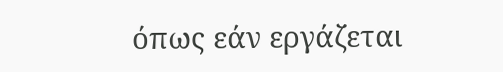όπως εάν εργάζεται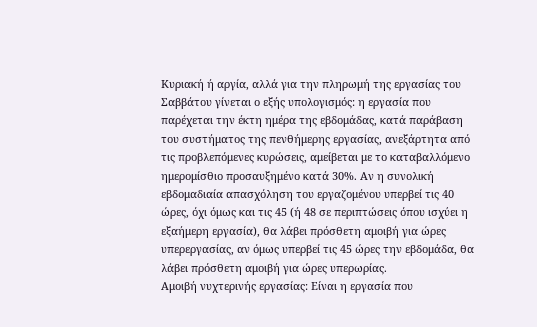Κυριακή ή αργία, αλλά για την πληρωμή της εργασίας του Σαββάτου γίνεται ο εξής υπολογισμός: η εργασία που παρέχεται την έκτη ημέρα της εβδομάδας, κατά παράβαση του συστήματος της πενθήμερης εργασίας, ανεξάρτητα από τις προβλεπόμενες κυρώσεις, αμείβεται με το καταβαλλόμενο ημερομίσθιο προσαυξημένο κατά 30%. Αν η συνολική εβδομαδιαία απασχόληση του εργαζομένου υπερβεί τις 40 ώρες, όχι όμως και τις 45 (ή 48 σε περιπτώσεις όπου ισχύει η εξαήμερη εργασία), θα λάβει πρόσθετη αμοιβή για ώρες υπερεργασίας, αν όμως υπερβεί τις 45 ώρες την εβδομάδα, θα λάβει πρόσθετη αμοιβή για ώρες υπερωρίας.
Αμοιβή νυχτερινής εργασίας: Είναι η εργασία που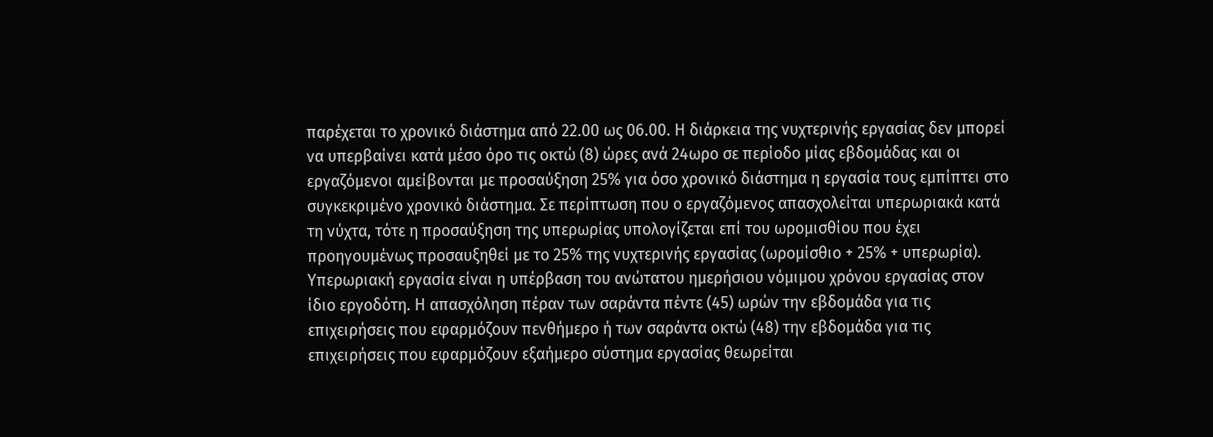παρέχεται το χρονικό διάστημα από 22.00 ως 06.00. Η διάρκεια της νυχτερινής εργασίας δεν μπορεί να υπερβαίνει κατά μέσο όρο τις οκτώ (8) ώρες ανά 24ωρο σε περίοδο μίας εβδομάδας και οι εργαζόμενοι αμείβονται με προσαύξηση 25% για όσο χρονικό διάστημα η εργασία τους εμπίπτει στο συγκεκριμένο χρονικό διάστημα. Σε περίπτωση που ο εργαζόμενος απασχολείται υπερωριακά κατά τη νύχτα, τότε η προσαύξηση της υπερωρίας υπολογίζεται επί του ωρομισθίου που έχει προηγουμένως προσαυξηθεί με το 25% της νυχτερινής εργασίας (ωρομίσθιο + 25% + υπερωρία).
Υπερωριακή εργασία είναι η υπέρβαση του ανώτατου ημερήσιου νόμιμου χρόνου εργασίας στον ίδιο εργοδότη. Η απασχόληση πέραν των σαράντα πέντε (45) ωρών την εβδομάδα για τις επιχειρήσεις που εφαρμόζουν πενθήμερο ή των σαράντα οκτώ (48) την εβδομάδα για τις επιχειρήσεις που εφαρμόζουν εξαήμερο σύστημα εργασίας θεωρείται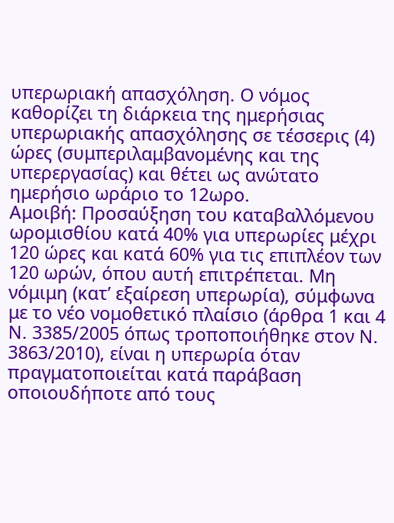υπερωριακή απασχόληση. Ο νόμος καθορίζει τη διάρκεια της ημερήσιας υπερωριακής απασχόλησης σε τέσσερις (4) ώρες (συμπεριλαμβανομένης και της υπερεργασίας) και θέτει ως ανώτατο ημερήσιο ωράριο το 12ωρο.
Αμοιβή: Προσαύξηση του καταβαλλόμενου ωρομισθίου κατά 40% για υπερωρίες μέχρι 120 ώρες και κατά 60% για τις επιπλέον των 120 ωρών, όπου αυτή επιτρέπεται. Μη νόμιμη (κατ’ εξαίρεση υπερωρία), σύμφωνα με το νέο νομοθετικό πλαίσιο (άρθρα 1 και 4 Ν. 3385/2005 όπως τροποποιήθηκε στον Ν. 3863/2010), είναι η υπερωρία όταν πραγματοποιείται κατά παράβαση οποιουδήποτε από τους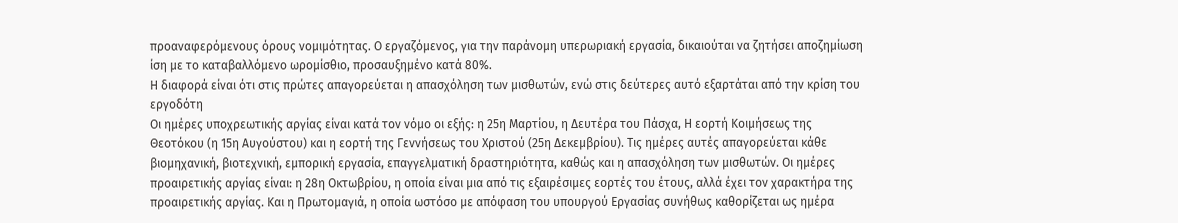προαναφερόμενους όρους νομιμότητας. Ο εργαζόμενος, για την παράνομη υπερωριακή εργασία, δικαιούται να ζητήσει αποζημίωση ίση με το καταβαλλόμενο ωρομίσθιο, προσαυξημένο κατά 80%.
Η διαφορά είναι ότι στις πρώτες απαγορεύεται η απασχόληση των μισθωτών, ενώ στις δεύτερες αυτό εξαρτάται από την κρίση του εργοδότη
Οι ημέρες υποχρεωτικής αργίας είναι κατά τον νόμο οι εξής: η 25η Μαρτίου, η Δευτέρα του Πάσχα, Η εορτή Κοιμήσεως της Θεοτόκου (η 15η Αυγούστου) και η εορτή της Γεννήσεως του Χριστού (25η Δεκεμβρίου). Τις ημέρες αυτές απαγορεύεται κάθε βιομηχανική, βιοτεχνική, εμπορική εργασία, επαγγελματική δραστηριότητα, καθώς και η απασχόληση των μισθωτών. Οι ημέρες προαιρετικής αργίας είναι: η 28η Οκτωβρίου, η οποία είναι μια από τις εξαιρέσιμες εορτές του έτους, αλλά έχει τον χαρακτήρα της προαιρετικής αργίας. Και η Πρωτομαγιά, η οποία ωστόσο με απόφαση του υπουργού Εργασίας συνήθως καθορίζεται ως ημέρα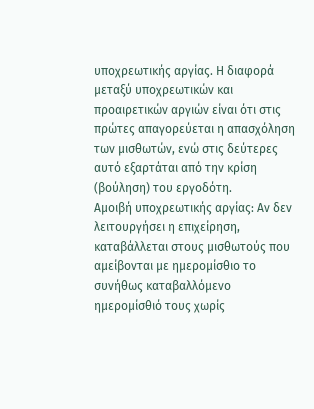υποχρεωτικής αργίας. Η διαφορά μεταξύ υποχρεωτικών και προαιρετικών αργιών είναι ότι στις πρώτες απαγορεύεται η απασχόληση των μισθωτών, ενώ στις δεύτερες αυτό εξαρτάται από την κρίση (βούληση) του εργοδότη.
Αμοιβή υποχρεωτικής αργίας: Αν δεν λειτουργήσει η επιχείρηση, καταβάλλεται στους μισθωτούς που αμείβονται με ημερομίσθιο το συνήθως καταβαλλόμενο ημερομίσθιό τους χωρίς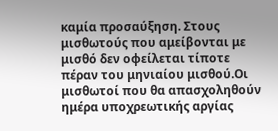καμία προσαύξηση. Στους μισθωτούς που αμείβονται με μισθό δεν οφείλεται τίποτε πέραν του μηνιαίου μισθού.Οι μισθωτοί που θα απασχοληθούν ημέρα υποχρεωτικής αργίας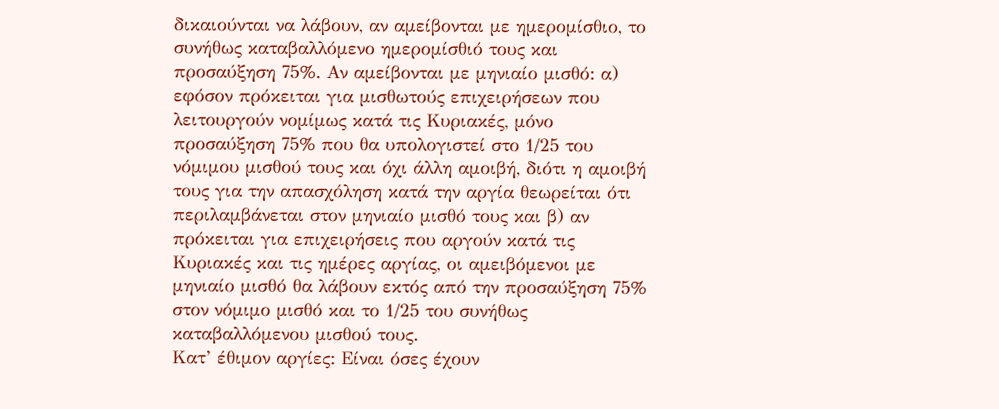δικαιούνται να λάβουν, αν αμείβονται με ημερομίσθιο, το συνήθως καταβαλλόμενο ημερομίσθιό τους και προσαύξηση 75%. Αν αμείβονται με μηνιαίο μισθό: α) εφόσον πρόκειται για μισθωτούς επιχειρήσεων που λειτουργούν νομίμως κατά τις Κυριακές, μόνο προσαύξηση 75% που θα υπολογιστεί στο 1/25 του νόμιμου μισθού τους και όχι άλλη αμοιβή, διότι η αμοιβή τους για την απασχόληση κατά την αργία θεωρείται ότι περιλαμβάνεται στον μηνιαίο μισθό τους και β) αν πρόκειται για επιχειρήσεις που αργούν κατά τις Κυριακές και τις ημέρες αργίας, οι αμειβόμενοι με μηνιαίο μισθό θα λάβουν εκτός από την προσαύξηση 75% στον νόμιμο μισθό και το 1/25 του συνήθως καταβαλλόμενου μισθού τους.
Κατ’ έθιμον αργίες: Είναι όσες έχουν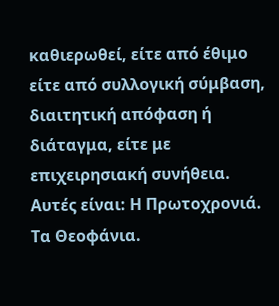καθιερωθεί, είτε από έθιμο είτε από συλλογική σύμβαση, διαιτητική απόφαση ή διάταγμα, είτε με επιχειρησιακή συνήθεια. Αυτές είναι: Η Πρωτοχρονιά. Τα Θεοφάνια.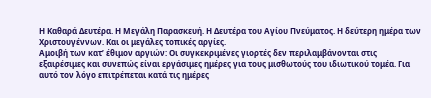Η Καθαρά Δευτέρα. Η Μεγάλη Παρασκευή. Η Δευτέρα του Αγίου Πνεύματος. Η δεύτερη ημέρα των Χριστουγέννων. Και οι μεγάλες τοπικές αργίες.
Αμοιβή των κατ’ έθιμον αργιών: Οι συγκεκριμένες γιορτές δεν περιλαμβάνονται στις εξαιρέσιμες και συνεπώς είναι εργάσιμες ημέρες για τους μισθωτούς του ιδιωτικού τομέα. Για αυτό τον λόγο επιτρέπεται κατά τις ημέρες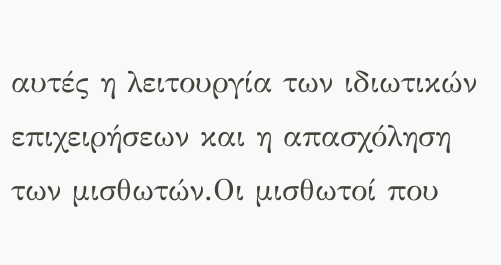αυτές η λειτουργία των ιδιωτικών επιχειρήσεων και η απασχόληση των μισθωτών.Οι μισθωτοί που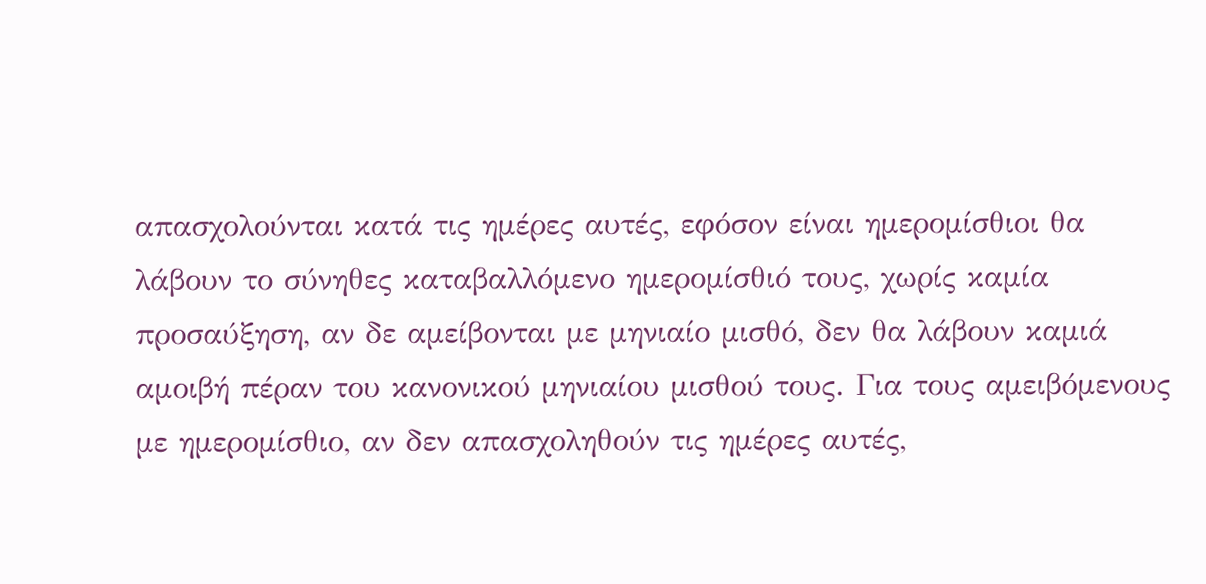απασχολούνται κατά τις ημέρες αυτές, εφόσον είναι ημερομίσθιοι θα λάβουν το σύνηθες καταβαλλόμενο ημερομίσθιό τους, χωρίς καμία προσαύξηση, αν δε αμείβονται με μηνιαίο μισθό, δεν θα λάβουν καμιά αμοιβή πέραν του κανονικού μηνιαίου μισθού τους. Για τους αμειβόμενους με ημερομίσθιο, αν δεν απασχοληθούν τις ημέρες αυτές,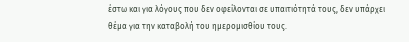έστω και για λόγους που δεν οφείλονται σε υπαιτιότητά τους, δεν υπάρχει θέμα για την καταβολή του ημερομισθίου τους.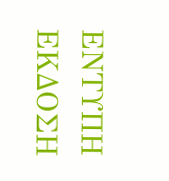ΕΝΤΥΠΗ ΕΚΔΟΣΗ